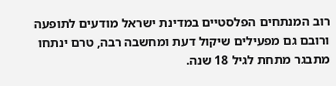רוב המנתחים הפלסטיים במדינת ישראל מודעים לתופעה ורובם גם מפעילים שיקול דעת ומחשבה רבה, טרם ינתחו מתבגר מתחת לגיל 18 שנה.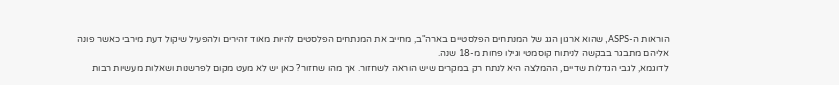הוראות ה-ASPS, שהוא ארגון הגג של המנתחים הפלסטיים בארה"ב, מחייב את המנתחים הפלסטים להיות מאוד זהירים ולהפעיל שיקול דעת מירבי כאשר פונה אליהם מתבגר בבקשה לניתוח קוסמטי וגילו פחות מ-18 שנה.
לדוגמא, לגבי הגדלות שדיים, ההמלצה היא לנתח רק במקרים שיש הוראה לשחזור. אך מהו שחזור? כאן יש לא מעט מקום לפרשנות ושאלות מעשיות רבות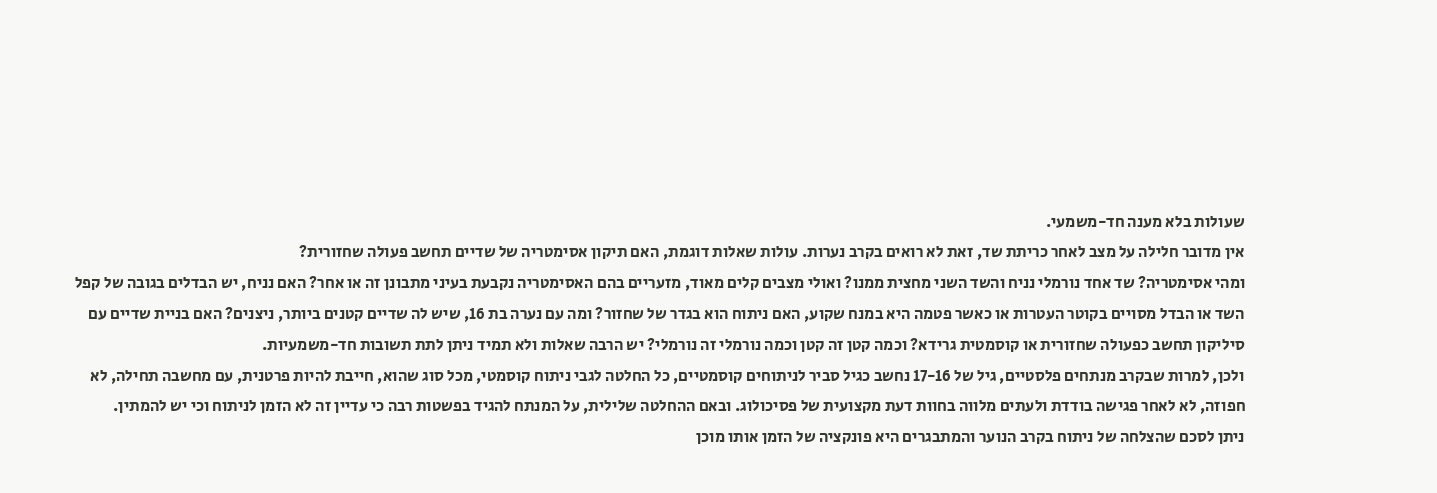שעולות בלא מענה חד-משמעי.
אין מדובר חלילה על מצב לאחר כריתת שד, זאת לא רואים בקרב נערות. עולות שאלות דוגמת, האם תיקון אסימטריה של שדיים תחשב פעולה שחזורית?
ומהי אסימטריה? שד אחד נורמלי נניח והשד השני מחצית ממנו? ואולי מצבים קלים מאוד, מזעריים בהם האסימטריה נקבעת בעיני מתבונן זה או אחר? האם נניח, יש הבדלים בגובה של קפל השד או הבדל מסויים בקוטר העטרות או כאשר פטמה היא במנח שקוע, האם ניתוח הוא בגדר של שחזור? ומה עם נערה בת 16, שיש לה שדיים קטנים ביותר, ניצנים? האם בניית שדיים עם סיליקון תחשב כפעולה שחזורית או קוסמטית גרידא? וכמה קטן זה קטן וכמה נורמלי זה נורמלי? יש הרבה שאלות ולא תמיד ניתן לתת תשובות חד-משמעיות.
ולכן, למרות שבקרב מנתחים פלסטיים, גיל של 17-16 נחשב כגיל סביר לניתוחים קוסמטיים, כל החלטה לגבי ניתוח קוסמטי, מכל סוג שהוא, חייבת להיות פרטנית, עם מחשבה תחילה, לא חפוזה, לא לאחר פגישה בודדת ולעתים מלווה בחוות דעת מקצועית של פסיכולוג. ובאם ההחלטה שלילית, על המנתח להגיד בפשטות רבה כי עדיין זה לא הזמן לניתוח וכי יש להמתין.
ניתן לסכם שהצלחה של ניתוח בקרב הנוער והמתבגרים היא פונקציה של הזמן אותו מוכן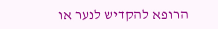הרופא להקדיש לנער או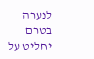לנערה בטרם יחליט על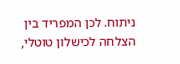ניתוח. לכן המפריד בין הצלחה לכישלון טוטלי,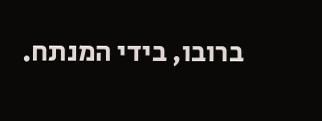ברובו, בידי המנתח.